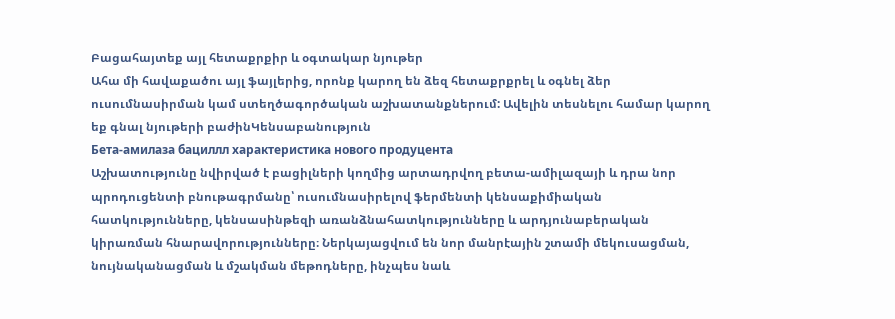Բացահայտեք այլ հետաքրքիր և օգտակար նյութեր
Ահա մի հավաքածու այլ ֆայլերից, որոնք կարող են ձեզ հետաքրքրել և օգնել ձեր ուսումնասիրման կամ ստեղծագործական աշխատանքներում: Ավելին տեսնելու համար կարող եք գնալ նյութերի բաժինԿենսաբանություն
Бета-амилаза бациллл характеристика нового продуцента
Աշխատությունը նվիրված է բացիլների կողմից արտադրվող բետա-ամիլազայի և դրա նոր պրոդուցենտի բնութագրմանը՝ ուսումնասիրելով ֆերմենտի կենսաքիմիական հատկությունները, կենսասինթեզի առանձնահատկությունները և արդյունաբերական կիրառման հնարավորությունները։ Ներկայացվում են նոր մանրէային շտամի մեկուսացման, նույնականացման և մշակման մեթոդները, ինչպես նաև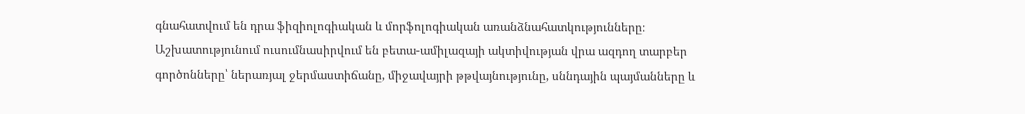գնահատվում են դրա ֆիզիոլոգիական և մորֆոլոգիական առանձնահատկությունները։ Աշխատությունում ուսումնասիրվում են բետա-ամիլազայի ակտիվության վրա ազդող տարբեր գործոնները՝ ներառյալ ջերմաստիճանը, միջավայրի թթվայնությունը, սննդային պայմանները և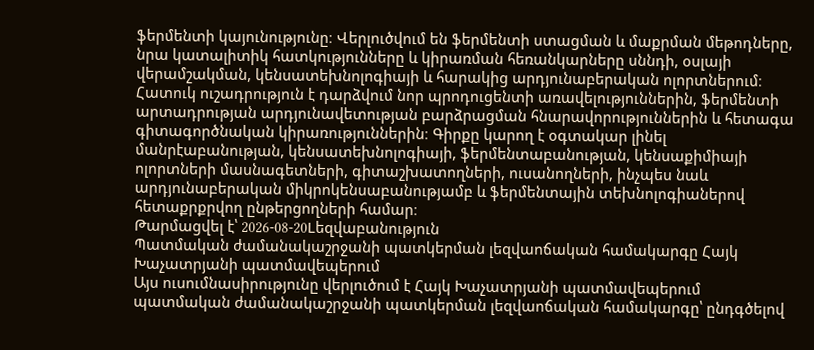ֆերմենտի կայունությունը։ Վերլուծվում են ֆերմենտի ստացման և մաքրման մեթոդները, նրա կատալիտիկ հատկությունները և կիրառման հեռանկարները սննդի, օսլայի վերամշակման, կենսատեխնոլոգիայի և հարակից արդյունաբերական ոլորտներում։ Հատուկ ուշադրություն է դարձվում նոր պրոդուցենտի առավելություններին, ֆերմենտի արտադրության արդյունավետության բարձրացման հնարավորություններին և հետագա գիտագործնական կիրառություններին։ Գիրքը կարող է օգտակար լինել մանրէաբանության, կենսատեխնոլոգիայի, ֆերմենտաբանության, կենսաքիմիայի ոլորտների մասնագետների, գիտաշխատողների, ուսանողների, ինչպես նաև արդյունաբերական միկրոկենսաբանությամբ և ֆերմենտային տեխնոլոգիաներով հետաքրքրվող ընթերցողների համար։
Թարմացվել է՝ 2026-08-20Lեզվաբանություն
Պատմական ժամանակաշրջանի պատկերման լեզվաոճական համակարգը Հայկ Խաչատրյանի պատմավեպերում
Այս ուսումնասիրությունը վերլուծում է Հայկ Խաչատրյանի պատմավեպերում պատմական ժամանակաշրջանի պատկերման լեզվաոճական համակարգը՝ ընդգծելով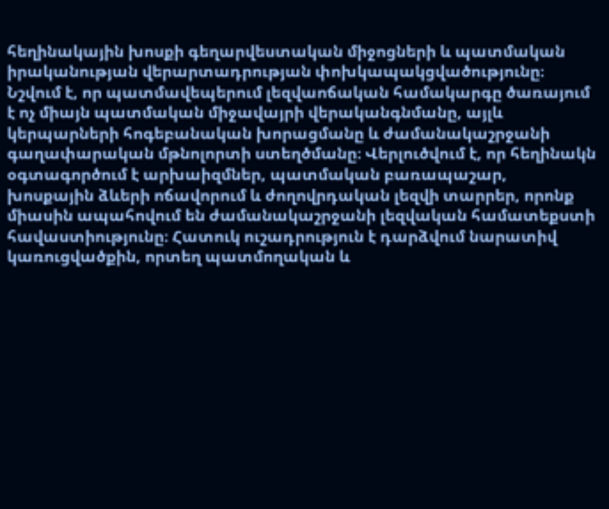հեղինակային խոսքի գեղարվեստական միջոցների և պատմական իրականության վերարտադրության փոխկապակցվածությունը։ Նշվում է, որ պատմավեպերում լեզվաոճական համակարգը ծառայում է ոչ միայն պատմական միջավայրի վերականգնմանը, այլև կերպարների հոգեբանական խորացմանը և ժամանակաշրջանի գաղափարական մթնոլորտի ստեղծմանը։ Վերլուծվում է, որ հեղինակն օգտագործում է արխաիզմներ, պատմական բառապաշար, խոսքային ձևերի ոճավորում և ժողովրդական լեզվի տարրեր, որոնք միասին ապահովում են ժամանակաշրջանի լեզվական համատեքստի հավաստիությունը։ Հատուկ ուշադրություն է դարձվում նարատիվ կառուցվածքին, որտեղ պատմողական և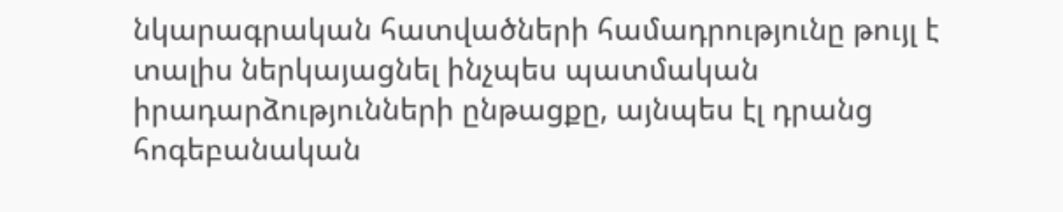նկարագրական հատվածների համադրությունը թույլ է տալիս ներկայացնել ինչպես պատմական իրադարձությունների ընթացքը, այնպես էլ դրանց հոգեբանական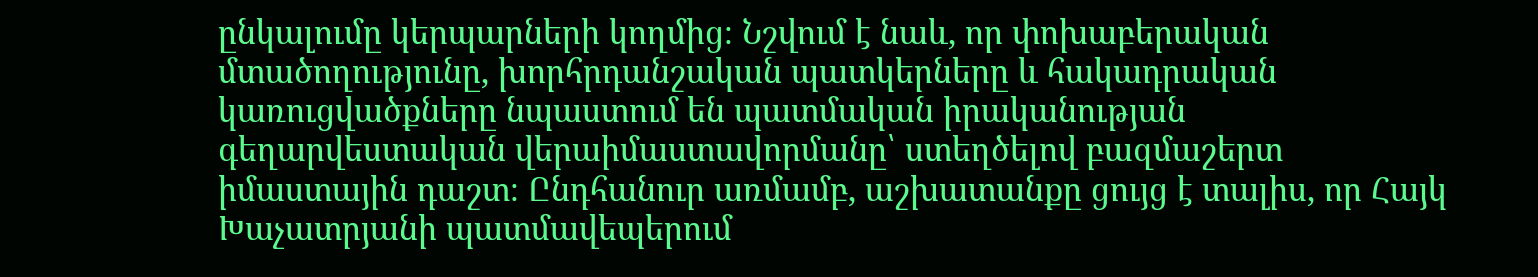ընկալումը կերպարների կողմից։ Նշվում է նաև, որ փոխաբերական մտածողությունը, խորհրդանշական պատկերները և հակադրական կառուցվածքները նպաստում են պատմական իրականության գեղարվեստական վերաիմաստավորմանը՝ ստեղծելով բազմաշերտ իմաստային դաշտ։ Ընդհանուր առմամբ, աշխատանքը ցույց է տալիս, որ Հայկ Խաչատրյանի պատմավեպերում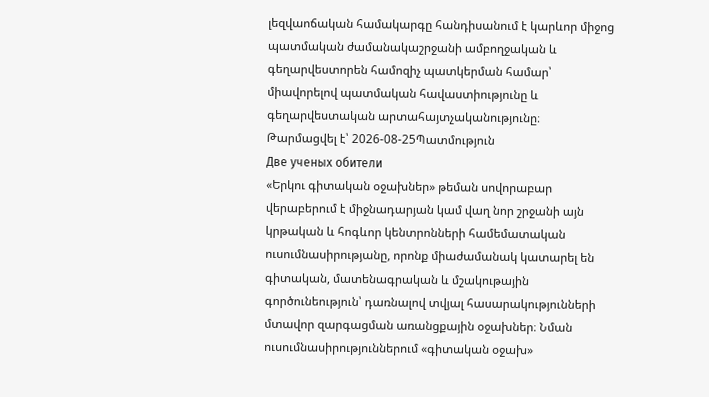լեզվաոճական համակարգը հանդիսանում է կարևոր միջոց պատմական ժամանակաշրջանի ամբողջական և գեղարվեստորեն համոզիչ պատկերման համար՝ միավորելով պատմական հավաստիությունը և գեղարվեստական արտահայտչականությունը։
Թարմացվել է՝ 2026-08-25Պատմություն
Две ученых обители
«Երկու գիտական օջախներ» թեման սովորաբար վերաբերում է միջնադարյան կամ վաղ նոր շրջանի այն կրթական և հոգևոր կենտրոնների համեմատական ուսումնասիրությանը, որոնք միաժամանակ կատարել են գիտական, մատենագրական և մշակութային գործունեություն՝ դառնալով տվյալ հասարակությունների մտավոր զարգացման առանցքային օջախներ։ Նման ուսումնասիրություններում «գիտական օջախ»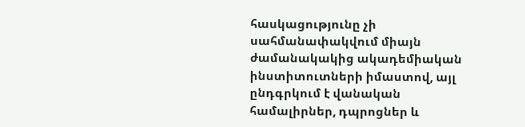հասկացությունը չի սահմանափակվում միայն ժամանակակից ակադեմիական ինստիտուտների իմաստով, այլ ընդգրկում է վանական համալիրներ, դպրոցներ և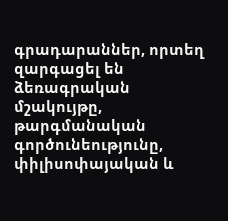գրադարաններ, որտեղ զարգացել են ձեռագրական մշակույթը, թարգմանական գործունեությունը, փիլիսոփայական և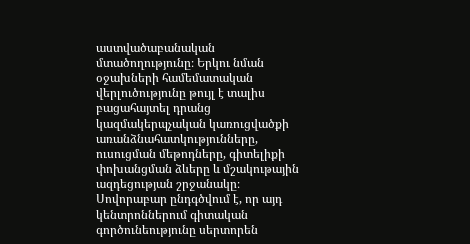աստվածաբանական մտածողությունը։ Երկու նման օջախների համեմատական վերլուծությունը թույլ է տալիս բացահայտել դրանց կազմակերպչական կառուցվածքի առանձնահատկությունները, ուսուցման մեթոդները, գիտելիքի փոխանցման ձևերը և մշակութային ազդեցության շրջանակը։ Սովորաբար ընդգծվում է, որ այդ կենտրոններում գիտական գործունեությունը սերտորեն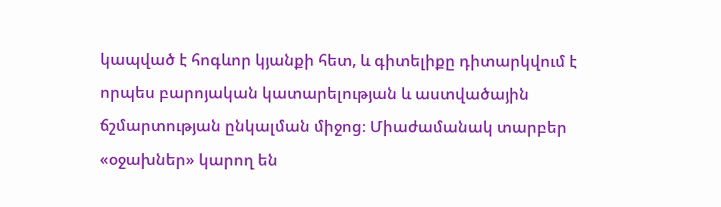կապված է հոգևոր կյանքի հետ, և գիտելիքը դիտարկվում է որպես բարոյական կատարելության և աստվածային ճշմարտության ընկալման միջոց։ Միաժամանակ տարբեր «օջախներ» կարող են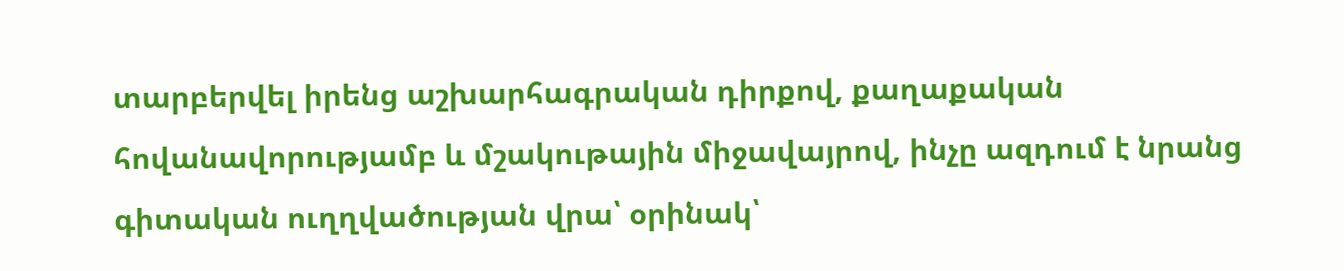տարբերվել իրենց աշխարհագրական դիրքով, քաղաքական հովանավորությամբ և մշակութային միջավայրով, ինչը ազդում է նրանց գիտական ուղղվածության վրա՝ օրինակ՝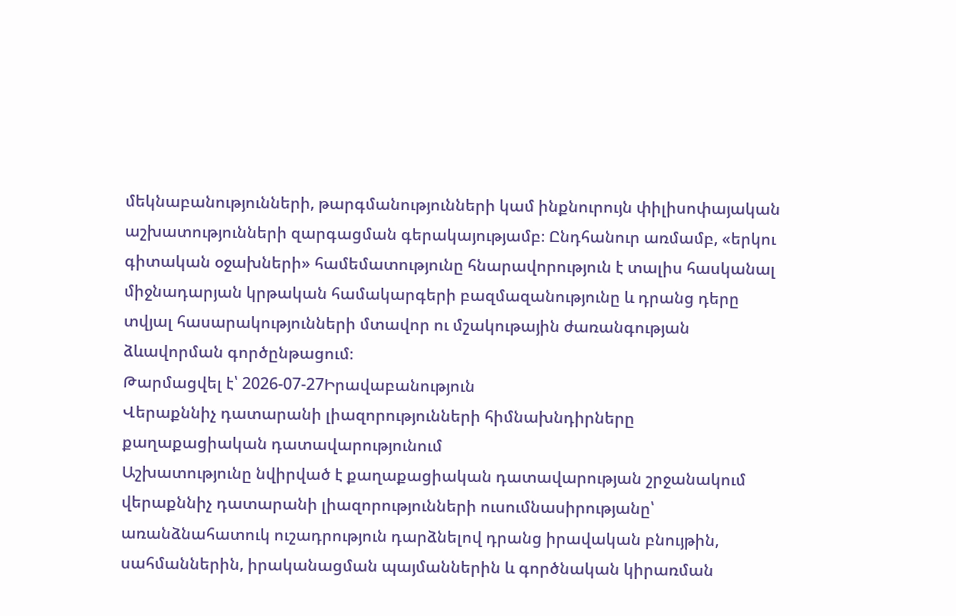մեկնաբանությունների, թարգմանությունների կամ ինքնուրույն փիլիսոփայական աշխատությունների զարգացման գերակայությամբ։ Ընդհանուր առմամբ, «երկու գիտական օջախների» համեմատությունը հնարավորություն է տալիս հասկանալ միջնադարյան կրթական համակարգերի բազմազանությունը և դրանց դերը տվյալ հասարակությունների մտավոր ու մշակութային ժառանգության ձևավորման գործընթացում։
Թարմացվել է՝ 2026-07-27Իրավաբանություն
Վերաքննիչ դատարանի լիազորությունների հիմնախնդիրները քաղաքացիական դատավարությունում
Աշխատությունը նվիրված է քաղաքացիական դատավարության շրջանակում վերաքննիչ դատարանի լիազորությունների ուսումնասիրությանը՝ առանձնահատուկ ուշադրություն դարձնելով դրանց իրավական բնույթին, սահմաններին, իրականացման պայմաններին և գործնական կիրառման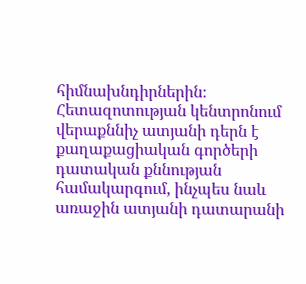հիմնախնդիրներին։ Հետազոտության կենտրոնում վերաքննիչ ատյանի դերն է քաղաքացիական գործերի դատական քննության համակարգում, ինչպես նաև առաջին ատյանի դատարանի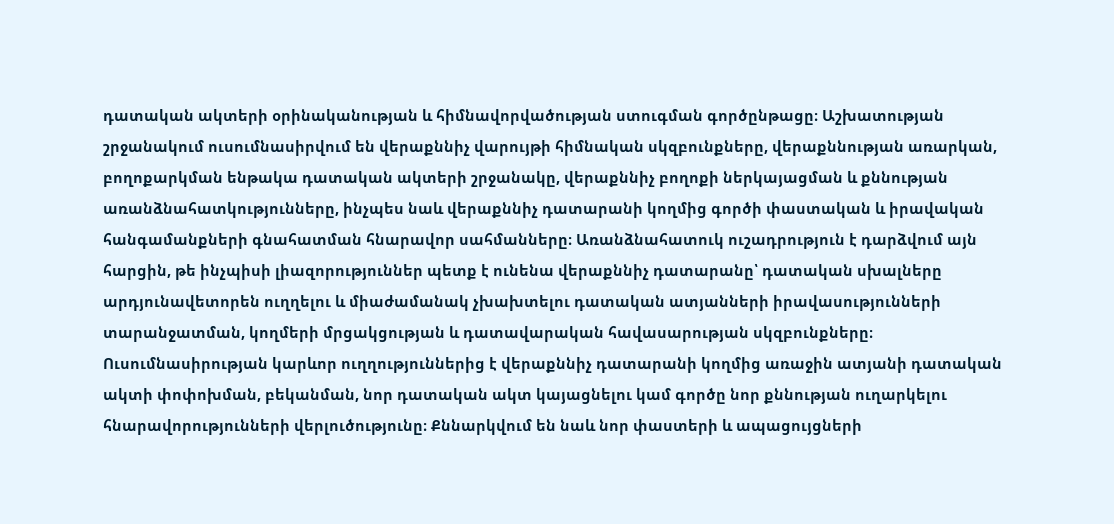դատական ակտերի օրինականության և հիմնավորվածության ստուգման գործընթացը։ Աշխատության շրջանակում ուսումնասիրվում են վերաքննիչ վարույթի հիմնական սկզբունքները, վերաքննության առարկան, բողոքարկման ենթակա դատական ակտերի շրջանակը, վերաքննիչ բողոքի ներկայացման և քննության առանձնահատկությունները, ինչպես նաև վերաքննիչ դատարանի կողմից գործի փաստական և իրավական հանգամանքների գնահատման հնարավոր սահմանները։ Առանձնահատուկ ուշադրություն է դարձվում այն հարցին, թե ինչպիսի լիազորություններ պետք է ունենա վերաքննիչ դատարանը՝ դատական սխալները արդյունավետորեն ուղղելու և միաժամանակ չխախտելու դատական ատյանների իրավասությունների տարանջատման, կողմերի մրցակցության և դատավարական հավասարության սկզբունքները։ Ուսումնասիրության կարևոր ուղղություններից է վերաքննիչ դատարանի կողմից առաջին ատյանի դատական ակտի փոփոխման, բեկանման, նոր դատական ակտ կայացնելու կամ գործը նոր քննության ուղարկելու հնարավորությունների վերլուծությունը։ Քննարկվում են նաև նոր փաստերի և ապացույցների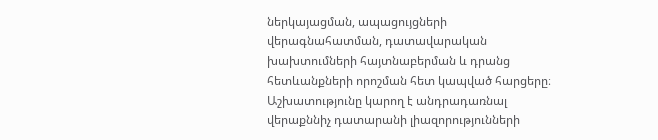ներկայացման, ապացույցների վերագնահատման, դատավարական խախտումների հայտնաբերման և դրանց հետևանքների որոշման հետ կապված հարցերը։ Աշխատությունը կարող է անդրադառնալ վերաքննիչ դատարանի լիազորությունների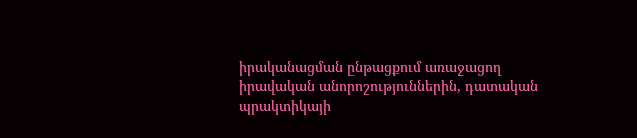իրականացման ընթացքում առաջացող իրավական անորոշություններին, դատական պրակտիկայի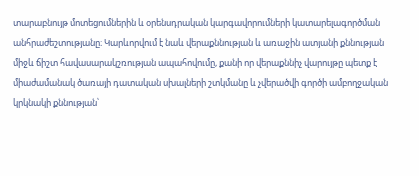տարաբնույթ մոտեցումներին և օրենսդրական կարգավորումների կատարելագործման անհրաժեշտությանը։ Կարևորվում է նաև վերաքննության և առաջին ատյանի քննության միջև ճիշտ հավասարակշռության ապահովումը, քանի որ վերաքննիչ վարույթը պետք է միաժամանակ ծառայի դատական սխալների շտկմանը և չվերածվի գործի ամբողջական կրկնակի քննության՝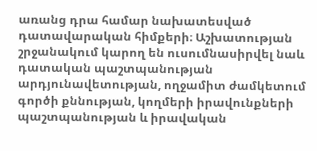առանց դրա համար նախատեսված դատավարական հիմքերի։ Աշխատության շրջանակում կարող են ուսումնասիրվել նաև դատական պաշտպանության արդյունավետության, ողջամիտ ժամկետում գործի քննության, կողմերի իրավունքների պաշտպանության և իրավական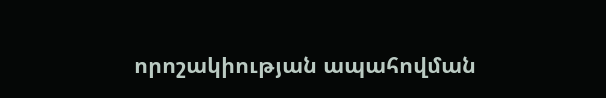որոշակիության ապահովման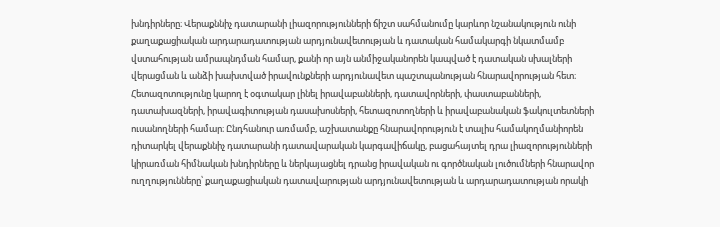խնդիրները։ Վերաքննիչ դատարանի լիազորությունների ճիշտ սահմանումը կարևոր նշանակություն ունի քաղաքացիական արդարադատության արդյունավետության և դատական համակարգի նկատմամբ վստահության ամրապնդման համար, քանի որ այն անմիջականորեն կապված է դատական սխալների վերացման և անձի խախտված իրավունքների արդյունավետ պաշտպանության հնարավորության հետ։ Հետազոտությունը կարող է օգտակար լինել իրավաբանների, դատավորների, փաստաբանների, դատախազների, իրավագիտության դասախոսների, հետազոտողների և իրավաբանական ֆակուլտետների ուսանողների համար։ Ընդհանուր առմամբ, աշխատանքը հնարավորություն է տալիս համակողմանիորեն դիտարկել վերաքննիչ դատարանի դատավարական կարգավիճակը, բացահայտել դրա լիազորությունների կիրառման հիմնական խնդիրները և ներկայացնել դրանց իրավական ու գործնական լուծումների հնարավոր ուղղությունները՝ քաղաքացիական դատավարության արդյունավետության և արդարադատության որակի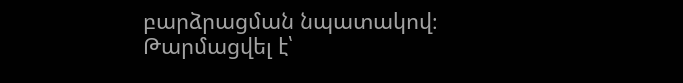բարձրացման նպատակով։
Թարմացվել է՝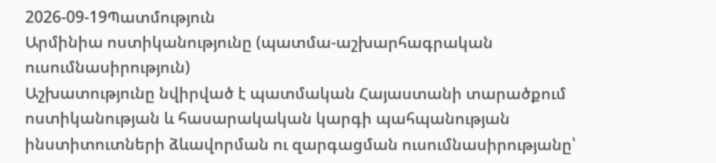2026-09-19Պատմություն
Արմինիա ոստիկանությունը (պատմա-աշխարհագրական ուսումնասիրություն)
Աշխատությունը նվիրված է պատմական Հայաստանի տարածքում ոստիկանության և հասարակական կարգի պահպանության ինստիտուտների ձևավորման ու զարգացման ուսումնասիրությանը՝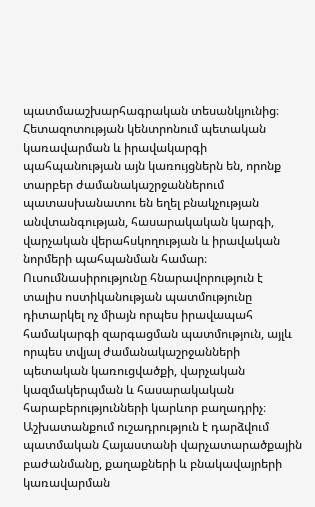պատմաաշխարհագրական տեսանկյունից։ Հետազոտության կենտրոնում պետական կառավարման և իրավակարգի պահպանության այն կառույցներն են, որոնք տարբեր ժամանակաշրջաններում պատասխանատու են եղել բնակչության անվտանգության, հասարակական կարգի, վարչական վերահսկողության և իրավական նորմերի պահպանման համար։ Ուսումնասիրությունը հնարավորություն է տալիս ոստիկանության պատմությունը դիտարկել ոչ միայն որպես իրավապահ համակարգի զարգացման պատմություն, այլև որպես տվյալ ժամանակաշրջանների պետական կառուցվածքի, վարչական կազմակերպման և հասարակական հարաբերությունների կարևոր բաղադրիչ։ Աշխատանքում ուշադրություն է դարձվում պատմական Հայաստանի վարչատարածքային բաժանմանը, քաղաքների և բնակավայրերի կառավարման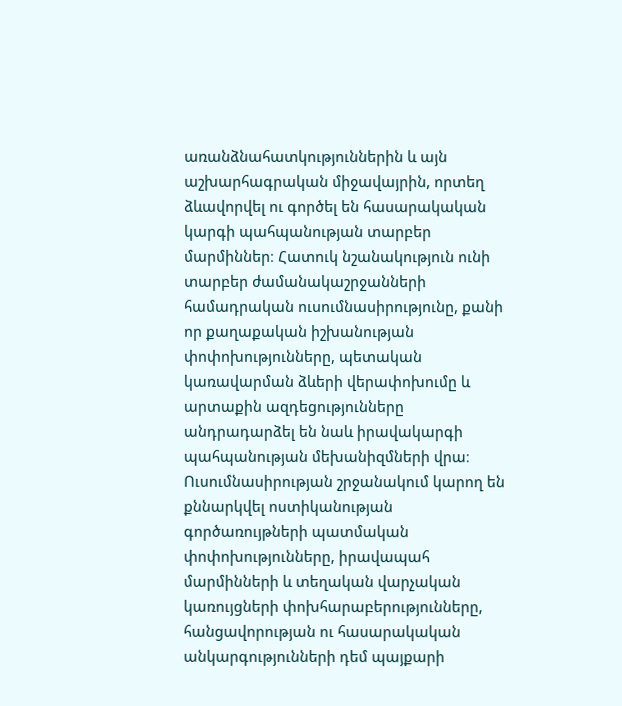առանձնահատկություններին և այն աշխարհագրական միջավայրին, որտեղ ձևավորվել ու գործել են հասարակական կարգի պահպանության տարբեր մարմիններ։ Հատուկ նշանակություն ունի տարբեր ժամանակաշրջանների համադրական ուսումնասիրությունը, քանի որ քաղաքական իշխանության փոփոխությունները, պետական կառավարման ձևերի վերափոխումը և արտաքին ազդեցությունները անդրադարձել են նաև իրավակարգի պահպանության մեխանիզմների վրա։ Ուսումնասիրության շրջանակում կարող են քննարկվել ոստիկանության գործառույթների պատմական փոփոխությունները, իրավապահ մարմինների և տեղական վարչական կառույցների փոխհարաբերությունները, հանցավորության ու հասարակական անկարգությունների դեմ պայքարի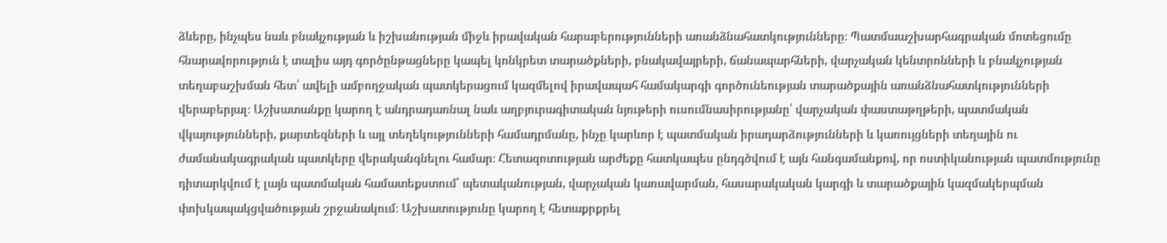ձևերը, ինչպես նաև բնակչության և իշխանության միջև իրավական հարաբերությունների առանձնահատկությունները։ Պատմաաշխարհագրական մոտեցումը հնարավորություն է տալիս այդ գործընթացները կապել կոնկրետ տարածքների, բնակավայրերի, ճանապարհների, վարչական կենտրոնների և բնակչության տեղաբաշխման հետ՝ ավելի ամբողջական պատկերացում կազմելով իրավապահ համակարգի գործունեության տարածքային առանձնահատկությունների վերաբերյալ։ Աշխատանքը կարող է անդրադառնալ նաև աղբյուրագիտական նյութերի ուսումնասիրությանը՝ վարչական փաստաթղթերի, պատմական վկայությունների, քարտեզների և այլ տեղեկությունների համադրմանը, ինչը կարևոր է պատմական իրադարձությունների և կառույցների տեղային ու ժամանակագրական պատկերը վերականգնելու համար։ Հետազոտության արժեքը հատկապես ընդգծվում է այն հանգամանքով, որ ոստիկանության պատմությունը դիտարկվում է լայն պատմական համատեքստում՝ պետականության, վարչական կառավարման, հասարակական կարգի և տարածքային կազմակերպման փոխկապակցվածության շրջանակում։ Աշխատությունը կարող է հետաքրքրել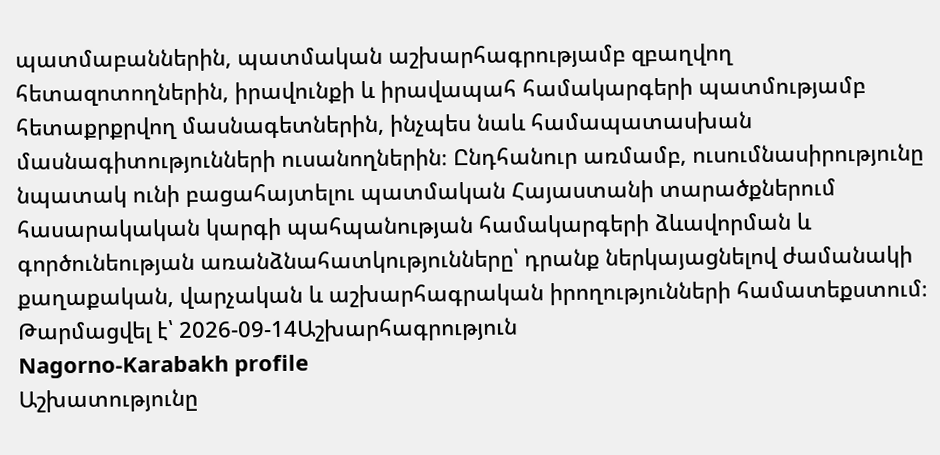պատմաբաններին, պատմական աշխարհագրությամբ զբաղվող հետազոտողներին, իրավունքի և իրավապահ համակարգերի պատմությամբ հետաքրքրվող մասնագետներին, ինչպես նաև համապատասխան մասնագիտությունների ուսանողներին։ Ընդհանուր առմամբ, ուսումնասիրությունը նպատակ ունի բացահայտելու պատմական Հայաստանի տարածքներում հասարակական կարգի պահպանության համակարգերի ձևավորման և գործունեության առանձնահատկությունները՝ դրանք ներկայացնելով ժամանակի քաղաքական, վարչական և աշխարհագրական իրողությունների համատեքստում։
Թարմացվել է՝ 2026-09-14Աշխարհագրություն
Nagorno-Karabakh profile
Աշխատությունը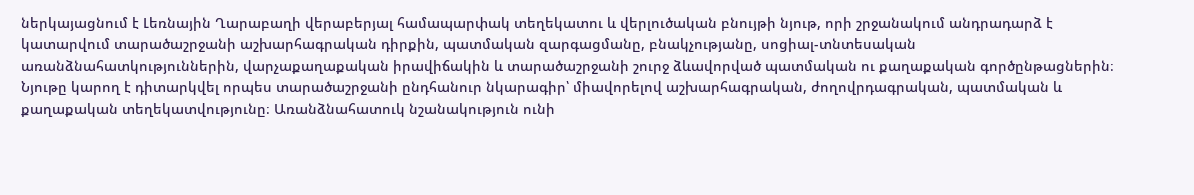ներկայացնում է Լեռնային Ղարաբաղի վերաբերյալ համապարփակ տեղեկատու և վերլուծական բնույթի նյութ, որի շրջանակում անդրադարձ է կատարվում տարածաշրջանի աշխարհագրական դիրքին, պատմական զարգացմանը, բնակչությանը, սոցիալ-տնտեսական առանձնահատկություններին, վարչաքաղաքական իրավիճակին և տարածաշրջանի շուրջ ձևավորված պատմական ու քաղաքական գործընթացներին։ Նյութը կարող է դիտարկվել որպես տարածաշրջանի ընդհանուր նկարագիր՝ միավորելով աշխարհագրական, ժողովրդագրական, պատմական և քաղաքական տեղեկատվությունը։ Առանձնահատուկ նշանակություն ունի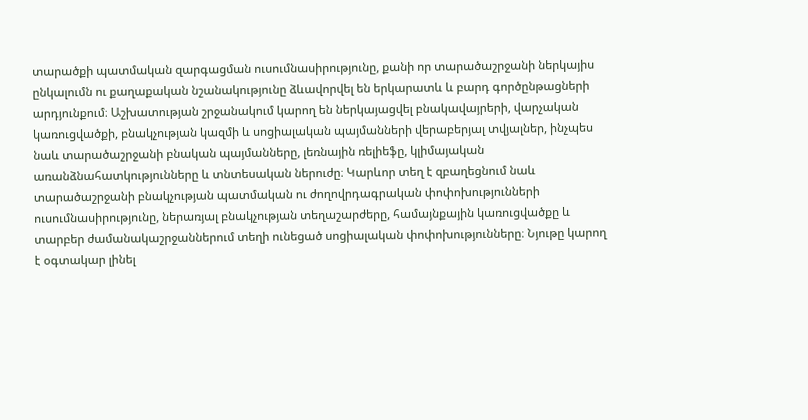տարածքի պատմական զարգացման ուսումնասիրությունը, քանի որ տարածաշրջանի ներկայիս ընկալումն ու քաղաքական նշանակությունը ձևավորվել են երկարատև և բարդ գործընթացների արդյունքում։ Աշխատության շրջանակում կարող են ներկայացվել բնակավայրերի, վարչական կառուցվածքի, բնակչության կազմի և սոցիալական պայմանների վերաբերյալ տվյալներ, ինչպես նաև տարածաշրջանի բնական պայմանները, լեռնային ռելիեֆը, կլիմայական առանձնահատկությունները և տնտեսական ներուժը։ Կարևոր տեղ է զբաղեցնում նաև տարածաշրջանի բնակչության պատմական ու ժողովրդագրական փոփոխությունների ուսումնասիրությունը, ներառյալ բնակչության տեղաշարժերը, համայնքային կառուցվածքը և տարբեր ժամանակաշրջաններում տեղի ունեցած սոցիալական փոփոխությունները։ Նյութը կարող է օգտակար լինել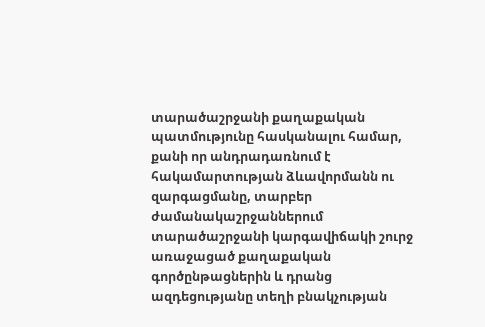տարածաշրջանի քաղաքական պատմությունը հասկանալու համար, քանի որ անդրադառնում է հակամարտության ձևավորմանն ու զարգացմանը, տարբեր ժամանակաշրջաններում տարածաշրջանի կարգավիճակի շուրջ առաջացած քաղաքական գործընթացներին և դրանց ազդեցությանը տեղի բնակչության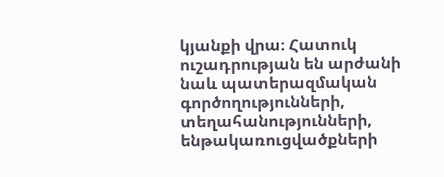կյանքի վրա։ Հատուկ ուշադրության են արժանի նաև պատերազմական գործողությունների, տեղահանությունների, ենթակառուցվածքների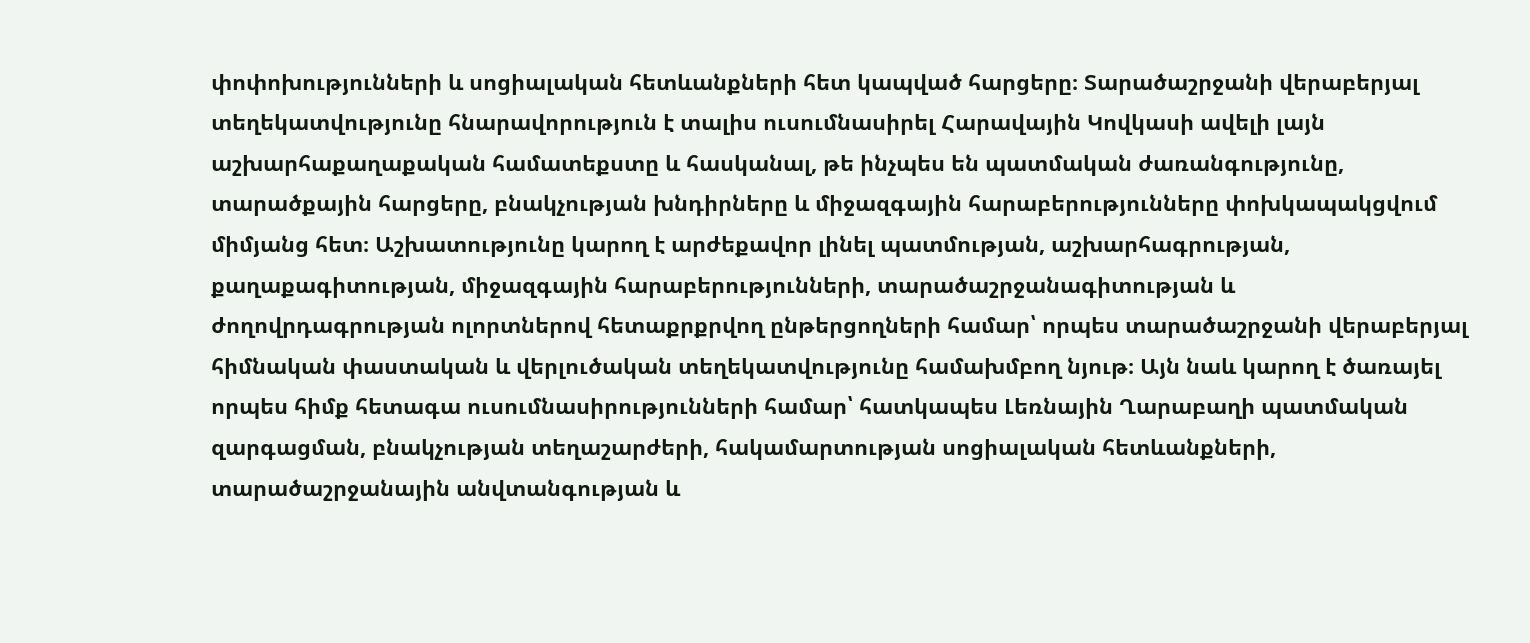փոփոխությունների և սոցիալական հետևանքների հետ կապված հարցերը։ Տարածաշրջանի վերաբերյալ տեղեկատվությունը հնարավորություն է տալիս ուսումնասիրել Հարավային Կովկասի ավելի լայն աշխարհաքաղաքական համատեքստը և հասկանալ, թե ինչպես են պատմական ժառանգությունը, տարածքային հարցերը, բնակչության խնդիրները և միջազգային հարաբերությունները փոխկապակցվում միմյանց հետ։ Աշխատությունը կարող է արժեքավոր լինել պատմության, աշխարհագրության, քաղաքագիտության, միջազգային հարաբերությունների, տարածաշրջանագիտության և ժողովրդագրության ոլորտներով հետաքրքրվող ընթերցողների համար՝ որպես տարածաշրջանի վերաբերյալ հիմնական փաստական և վերլուծական տեղեկատվությունը համախմբող նյութ։ Այն նաև կարող է ծառայել որպես հիմք հետագա ուսումնասիրությունների համար՝ հատկապես Լեռնային Ղարաբաղի պատմական զարգացման, բնակչության տեղաշարժերի, հակամարտության սոցիալական հետևանքների, տարածաշրջանային անվտանգության և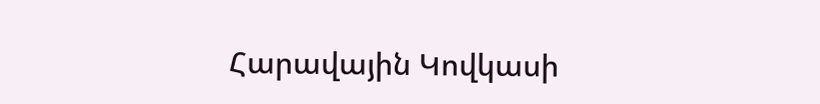Հարավային Կովկասի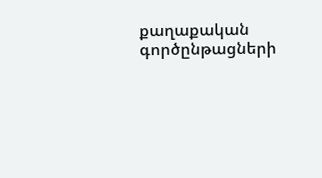քաղաքական գործընթացների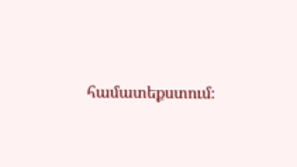համատեքստում։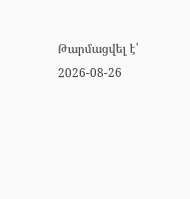Թարմացվել է՝ 2026-08-26